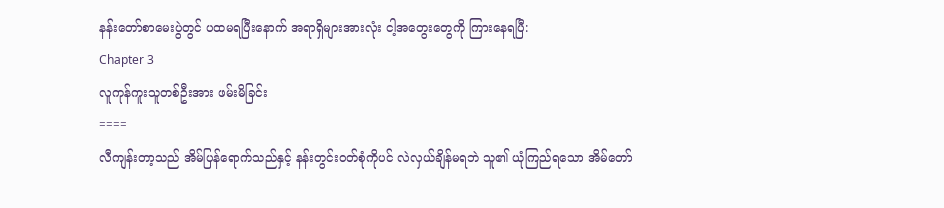နန်းတော်စာမေးပွဲတွင် ပထမရပြီးနောက် အရာရှိများအားလုံး ငါ့အတွေးတွေကို ကြားနေရပြီ:
Chapter 3
လူကုန်ကူးသူတစ်ဦးအား ဖမ်းမိခြင်း
====
လီကျန်းတာ့သည် အိမ်ပြန်ရောက်သည်နှင့် နန်းတွင်းဝတ်စုံကိုပင် လဲလှယ်ချိန်မရဘဲ သူ၏ ယုံကြည်ရသော အိမ်တော်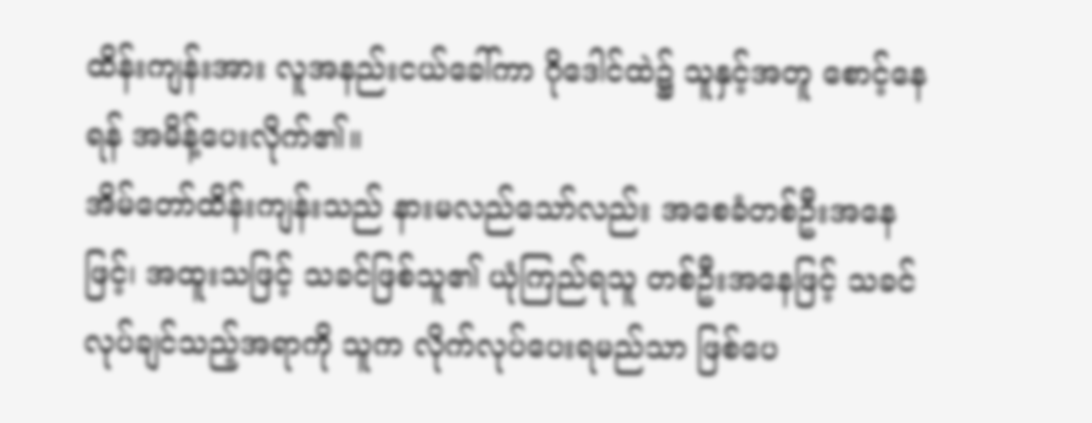ထိန်းကျန်းအား လူအနည်းငယ်ခေါ်ကာ ဂိုဒေါင်ထဲ၌ သူနှင့်အတူ စောင့်နေရန် အမိန့်ပေးလိုက်၏။
အိမ်တော်ထိန်းကျန်းသည် နားမလည်သော်လည်း အစေခံတစ်ဦးအနေဖြင့်၊ အထူးသဖြင့် သခင်ဖြစ်သူ၏ ယုံကြည်ရသူ တစ်ဦးအနေဖြင့် သခင်လုပ်ချင်သည့်အရာကို သူက လိုက်လုပ်ပေးရမည်သာ ဖြစ်ပေ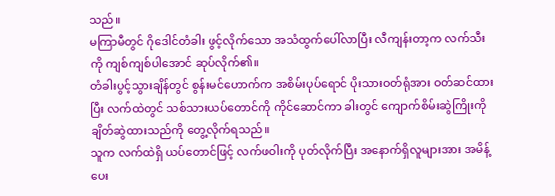သည်။
မကြာမီတွင် ဂိုဒေါင်တံခါး ဖွင့်လိုက်သော အသံထွက်ပေါ်လာပြီး လီကျန်းတာ့က လက်သီးကို ကျစ်ကျစ်ပါအောင် ဆုပ်လိုက်၏။
တံခါးပွင့်သွားချိန်တွင် စွန်းမင်ဟောက်က အစိမ်းပုပ်ရောင် ပိုးသားဝတ်ရုံအား ဝတ်ဆင်ထားပြီး လက်ထဲတွင် သစ်သားယပ်တောင်ကို ကိုင်ဆောင်ကာ ခါးတွင် ကျောက်စိမ်းဆွဲကြိုးကို ချိတ်ဆွဲထားသည်ကို တွေ့လိုက်ရသည်။
သူက လက်ထဲရှိ ယပ်တောင်ဖြင့် လက်ဖဝါးကို ပုတ်လိုက်ပြီး အနောက်ရှိလူများအား အမိန့်ပေး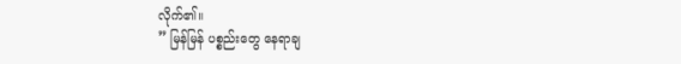လိုက်၏။
” မြန်မြန် ပစ္စည်းတွေ နေရာချ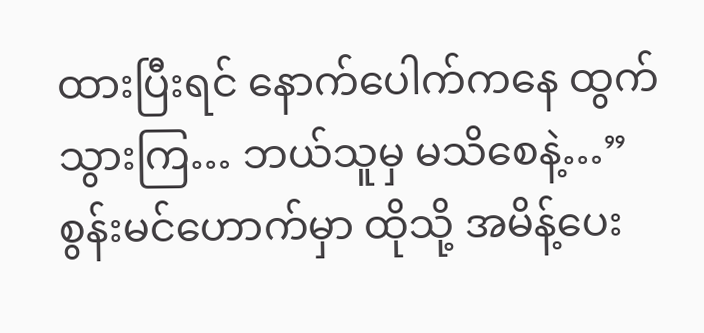ထားပြီးရင် နောက်ပေါက်ကနေ ထွက်သွားကြ… ဘယ်သူမှ မသိစေနဲ့…”
စွန်းမင်ဟောက်မှာ ထိုသို့ အမိန့်ပေး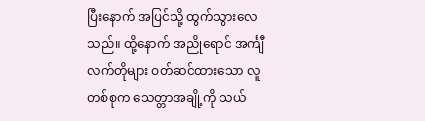ပြီးနောက် အပြင်သို့ ထွက်သွားလေသည်။ ထို့နောက် အညိုရောင် အင်္ကျီလက်တိုများ ဝတ်ဆင်ထားသော လူတစ်စုက သေတ္တာအချို့ကို သယ်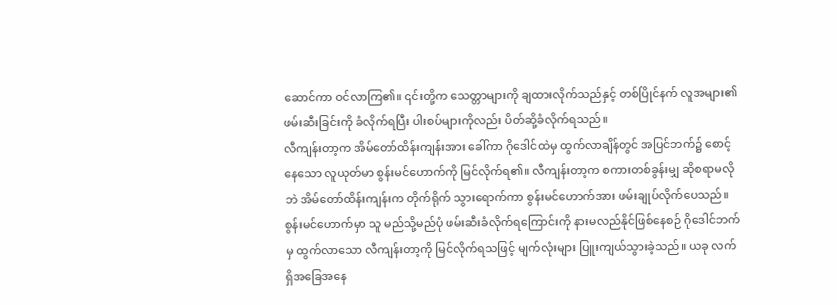ဆောင်ကာ ဝင်လာကြ၏။ ၎င်းတို့က သေတ္တာများကို ချထားလိုက်သည်နှင့် တစ်ပြိုင်နက် လူအများ၏ ဖမ်းဆီးခြင်းကို ခံလိုက်ရပြီး ပါးစပ်များကိုလည်း ပိတ်ဆို့ခံလိုက်ရသည်။
လီကျန်းတာ့က အိမ်တော်ထိန်းကျန်းအား ခေါ်ကာ ဂိုဒေါင်ထဲမှ ထွက်လာချိန်တွင် အပြင်ဘက်၌ စောင့်နေသော လူယုတ်မာ စွန်းမင်ဟောက်ကို မြင်လိုက်ရ၏။ လီကျန်းတာ့က စကားတစ်ခွန်းမျှ ဆိုစရာမလိုဘဲ အိမ်တော်ထိန်းကျန်းက တိုက်ရိုက် သွားရောက်ကာ စွန်းမင်ဟောက်အား ဖမ်းချုပ်လိုက်ပေသည်။
စွန်းမင်ဟောက်မှာ သူ မည်သို့မည်ပုံ ဖမ်းဆီးခံလိုက်ရကြောင်းကို နားမလည်နိုင်ဖြစ်နေစဉ် ဂိုဒေါင်ဘက်မှ ထွက်လာသော လီကျန်းတာ့ကို မြင်လိုက်ရသဖြင့် မျက်လုံးများ ပြူးကျယ်သွားခဲ့သည်။ ယခု လက်ရှိအခြေအနေ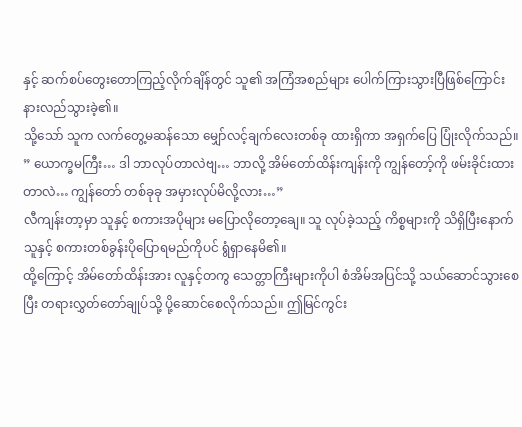နှင့် ဆက်စပ်တွေးတောကြည့်လိုက်ချိန်တွင် သူ၏ အကြံအစည်များ ပေါက်ကြားသွားပြီဖြစ်ကြောင်း နားလည်သွားခဲ့၏။
သို့သော် သူက လက်တွေ့မဆန်သော မျှော်လင့်ချက်လေးတစ်ခု ထားရှိကာ အရှက်ပြေ ပြုံးလိုက်သည်။
” ယောက္ခမကြီး… ဒါ ဘာလုပ်တာလဲဗျ… ဘာလို့ အိမ်တော်ထိန်းကျန်းကို ကျွန်တော့်ကို ဖမ်းခိုင်းထားတာလဲ… ကျွန်တော် တစ်ခုခု အမှားလုပ်မိလို့လား…”
လီကျန်းတာ့မှာ သူနှင့် စကားအပိုများ မပြောလိုတော့ချေ။ သူ လုပ်ခဲ့သည့် ကိစ္စများကို သိရှိပြီးနောက် သူနှင့် စကားတစ်ခွန်းပိုပြောရမည်ကိုပင် ရွံရှာနေမိ၏။
ထို့ကြောင့် အိမ်တော်ထိန်းအား လူနှင့်တကွ သေတ္တာကြီးများကိုပါ စံအိမ်အပြင်သို့ သယ်ဆောင်သွားစေပြီး တရားလွှတ်တော်ချုပ်သို့ ပို့ဆောင်စေလိုက်သည်။ ဤမြင်ကွင်း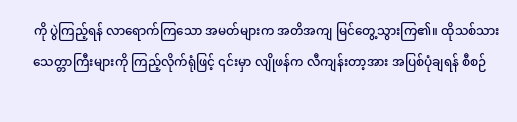ကို ပွဲကြည့်ရန် လာရောက်ကြသော အမတ်များက အတိအကျ မြင်တွေ့သွားကြ၏။ ထိုသစ်သားသေတ္တာကြီးများကို ကြည့်လိုက်ရုံဖြင့် ၎င်းမှာ လျိုဖန်က လီကျန်းတာ့အား အပြစ်ပုံချရန် စီစဉ်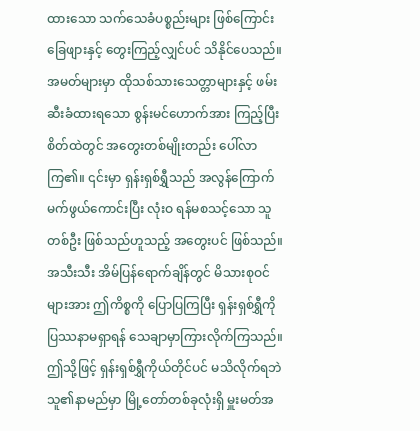ထားသော သက်သေခံပစ္စည်းများ ဖြစ်ကြောင်း ခြေဖျားနှင့် တွေးကြည့်လျှင်ပင် သိနိုင်ပေသည်။
အမတ်များမှာ ထိုသစ်သားသေတ္တာများနှင့် ဖမ်းဆီးခံထားရသော စွန်းမင်ဟောက်အား ကြည့်ပြီး စိတ်ထဲတွင် အတွေးတစ်မျိုးတည်း ပေါ်လာကြ၏။ ၎င်းမှာ ရှန်းရှစ်ရွှီသည် အလွန်ကြောက်မက်ဖွယ်ကောင်းပြီး လုံးဝ ရန်မစသင့်သော သူတစ်ဦး ဖြစ်သည်ဟူသည့် အတွေးပင် ဖြစ်သည်။
အသီးသီး အိမ်ပြန်ရောက်ချိန်တွင် မိသားစုဝင်များအား ဤကိစ္စကို ပြောပြကြပြီး ရှန်းရှစ်ရွှီကို ပြဿနာမရှာရန် သေချာမှာကြားလိုက်ကြသည်။ ဤသို့ဖြင့် ရှန်းရှစ်ရွှီကိုယ်တိုင်ပင် မသိလိုက်ရဘဲ သူ၏နာမည်မှာ မြို့တော်တစ်ခုလုံးရှိ မှူးမတ်အ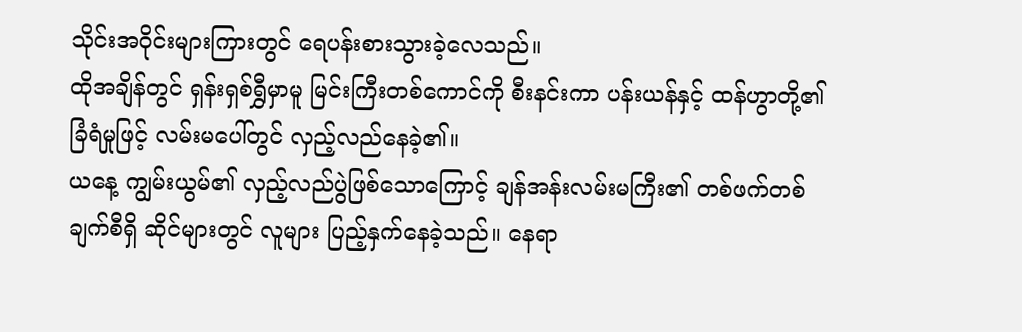သိုင်းအဝိုင်းများကြားတွင် ရေပန်းစားသွားခဲ့လေသည်။
ထိုအချိန်တွင် ရှန်းရှစ်ရွှီမှာမူ မြင်းကြီးတစ်ကောင်ကို စီးနင်းကာ ပန်းယန်နှင့် ထန်ဟွာတို့၏ ခြံရံမှုဖြင့် လမ်းမပေါ်တွင် လှည့်လည်နေခဲ့၏။
ယနေ့ ကျွမ်းယွမ်၏ လှည့်လည်ပွဲဖြစ်သောကြောင့် ချန်အန်းလမ်းမကြီး၏ တစ်ဖက်တစ်ချက်စီရှိ ဆိုင်များတွင် လူများ ပြည့်နှက်နေခဲ့သည်။ နေရာ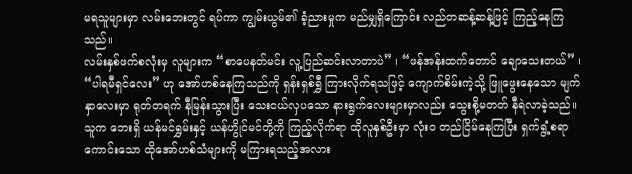မရသူများမှာ လမ်းဘေးတွင် ရပ်ကာ ကျွမ်းယွမ်၏ ခံ့ညားမှုက မည်မျှရှိကြောင်း လည်တဆန့်ဆန့်ဖြင့် ကြည့်နေကြသည်။
လမ်းနှစ်ဖက်စလုံးမှ လူများက “စာပေနတ်မင်း လူ့ပြည်ဆင်းလာတာပဲ” ၊ “ဖန်အန်းထက်တောင် ချောသေးတယ်” ၊ “ပါရမီရှင်လေး” ဟု အော်ဟစ်နေကြသည်ကို ရှန်းရှစ်ရွှီ ကြားလိုက်ရသဖြင့် ကျောက်စိမ်းကဲ့သို့ ဖြူဖွေးနေသော မျက်နှာလေးမှာ ရုတ်တရက် နီမြန်းသွားပြီး သေးငယ်လှပသော နားရွက်လေးများမှာလည်း သွေးစို့မတတ် နီရဲလာခဲ့သည်။
သူက ဘေးရှိ ယန်မင်ရွှမ်းနှင့် ယန်ဟွိုင်မင်တို့ကို ကြည့်လိုက်ရာ ထိုလူနှစ်ဦးမှာ လုံးဝ တည်ငြိမ်နေကြပြီး ရှက်ရွံ့စရာကောင်းသော ထိုအော်ဟစ်သံများကို မကြားရသည့်အလား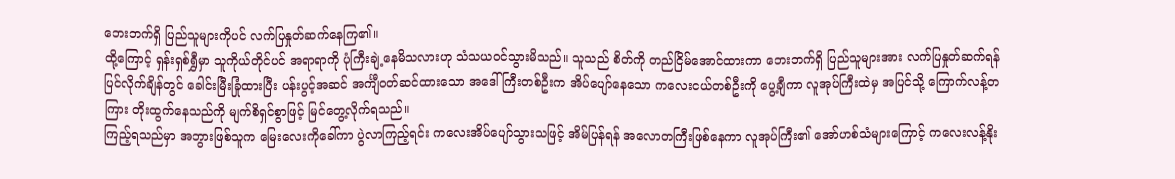ဘေးဘက်ရှိ ပြည်သူများကိုပင် လက်ပြနှုတ်ဆက်နေကြ၏။
ထို့ကြောင့် ရှန်းရှစ်ရွှီမှာ သူကိုယ်တိုင်ပင် အရာရာကို ပုံကြီးချဲ့နေမိသလားဟု သံသယဝင်သွားမိသည်။ သူသည် စိတ်ကို တည်ငြိမ်အောင်ထားကာ ဘေးဘက်ရှိ ပြည်သူများအား လက်ပြနှုတ်ဆက်ရန် ပြင်လိုက်ချိန်တွင် ခေါင်းမြီးခြုံထားပြီး ပန်းပွင့်အဆင် အင်္ကျီဝတ်ဆင်ထားသော အဒေါ်ကြီးတစ်ဦးက အိပ်ပျော်နေသော ကလေးငယ်တစ်ဦးကို ပွေ့ချီကာ လူအုပ်ကြီးထဲမှ အပြင်သို့ ကြောက်လန့်တကြား တိုးထွက်နေသည်ကို မျက်စိရှင်စွာဖြင့် မြင်တွေ့လိုက်ရသည်။
ကြည့်ရသည်မှာ အဘွားဖြစ်သူက မြေးလေးကိုခေါ်ကာ ပွဲလာကြည့်ရင်း ကလေးအိပ်ပျော်သွားသဖြင့် အိမ်ပြန်ရန် အလောတကြီးဖြစ်နေကာ လူအုပ်ကြီး၏ အော်ဟစ်သံများကြောင့် ကလေးလန့်နိုး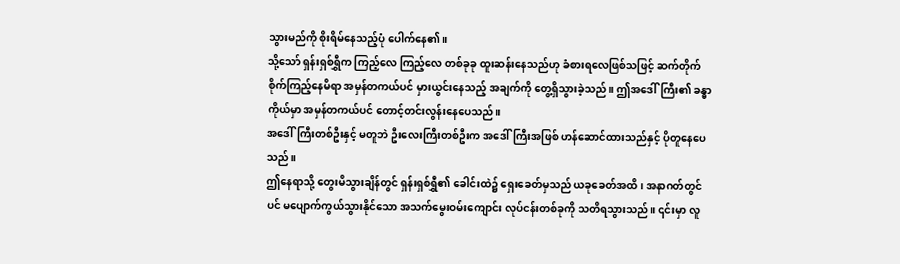သွားမည်ကို စိုးရိမ်နေသည့်ပုံ ပေါက်နေ၏။
သို့သော် ရှန်းရှစ်ရွှီက ကြည့်လေ ကြည့်လေ တစ်ခုခု ထူးဆန်းနေသည်ဟု ခံစားရလေဖြစ်သဖြင့် ဆက်တိုက် စိုက်ကြည့်နေမိရာ အမှန်တကယ်ပင် မှားယွင်းနေသည့် အချက်ကို တွေ့ရှိသွားခဲ့သည်။ ဤအဒေါ်ကြီး၏ ခန္ဓာကိုယ်မှာ အမှန်တကယ်ပင် တောင့်တင်းလွန်းနေပေသည်။
အဒေါ်ကြီးတစ်ဦးနှင့် မတူဘဲ ဦးလေးကြီးတစ်ဦးက အဒေါ်ကြီးအဖြစ် ဟန်ဆောင်ထားသည်နှင့် ပိုတူနေပေသည်။
ဤနေရာသို့ တွေးမိသွားချိန်တွင် ရှန်းရှစ်ရွှီ၏ ခေါင်းထဲ၌ ရှေးခေတ်မှသည် ယခုခေတ်အထိ၊ အနာဂတ်တွင်ပင် မပျောက်ကွယ်သွားနိုင်သော အသက်မွေးဝမ်းကျောင်း လုပ်ငန်းတစ်ခုကို သတိရသွားသည်။ ၎င်းမှာ လူ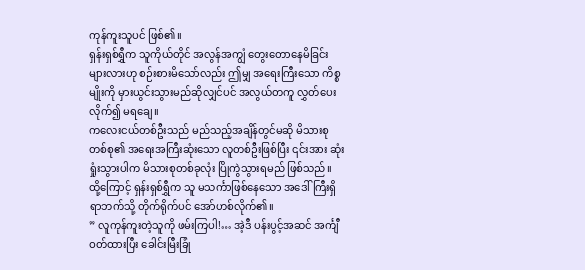ကုန်ကူးသူပင် ဖြစ်၏။
ရှန်းရှစ်ရွှီက သူကိုယ်တိုင် အလွန်အကျွံ တွေးတောနေမိခြင်းများလားဟု စဉ်းစားမိသော်လည်း ဤမျှ အရေးကြီးသော ကိစ္စမျိုးကို မှားယွင်းသွားမည်ဆိုလျှင်ပင် အလွယ်တကူ လွှတ်ပေးလိုက်၍ မရချေ။
ကလေးငယ်တစ်ဦးသည် မည်သည့်အချိန်တွင်မဆို မိသားစုတစ်စု၏ အရေးအကြီးဆုံးသော လူတစ်ဦးဖြစ်ပြီး ၎င်းအား ဆုံးရှုံးသွားပါက မိသားစုတစ်ခုလုံး ပြိုကွဲသွားရမည် ဖြစ်သည်။
ထို့ကြောင့် ရှန်းရှစ်ရွှီက သူ မသင်္ကာဖြစ်နေသော အဒေါ်ကြီးရှိရာဘက်သို့ တိုက်ရိုက်ပင် အော်ဟစ်လိုက်၏။
” လူကုန်ကူးတဲ့သူကို ဖမ်းကြပါ!… အဲ့ဒီ ပန်းပွင့်အဆင် အင်္ကျီဝတ်ထားပြီး ခေါင်းမြီးခြုံ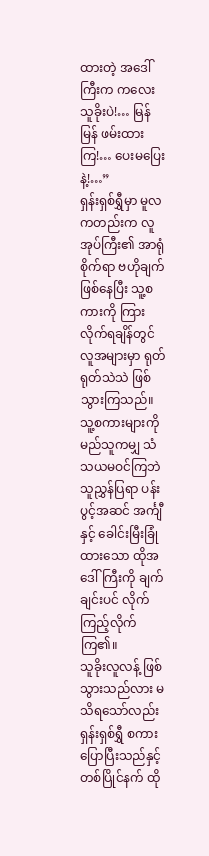ထားတဲ့ အဒေါ်ကြီးက ကလေးသူခိုးပဲ!… မြန်မြန် ဖမ်းထားကြ!… ပေးမပြေးနဲ့!…”
ရှန်းရှစ်ရွှီမှာ မူလကတည်းက လူအုပ်ကြီး၏ အာရုံစိုက်ရာ ဗဟိုချက်ဖြစ်နေပြီး သူ့စကားကို ကြားလိုက်ရချိန်တွင် လူအများမှာ ရုတ်ရုတ်သဲသဲ ဖြစ်သွားကြသည်။
သူ့စကားများကို မည်သူကမျှ သံသယမဝင်ကြဘဲ သူညွှန်ပြရာ ပန်းပွင့်အဆင် အင်္ကျီနှင့် ခေါင်းမြီးခြုံထားသော ထိုအဒေါ်ကြီးကို ချက်ချင်းပင် လိုက်ကြည့်လိုက်ကြ၏။
သူခိုးလူလန့် ဖြစ်သွားသည်လား မသိရသော်လည်း ရှန်းရှစ်ရွှီ စကားပြောပြီးသည်နှင့်တစ်ပြိုင်နက် ထို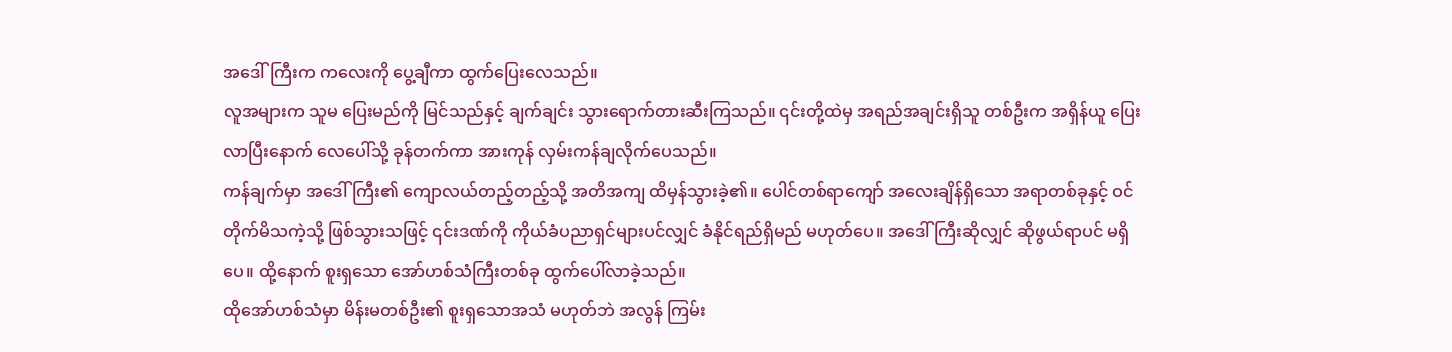အဒေါ်ကြီးက ကလေးကို ပွေ့ချီကာ ထွက်ပြေးလေသည်။
လူအများက သူမ ပြေးမည်ကို မြင်သည်နှင့် ချက်ချင်း သွားရောက်တားဆီးကြသည်။ ၎င်းတို့ထဲမှ အရည်အချင်းရှိသူ တစ်ဦးက အရှိန်ယူ ပြေးလာပြီးနောက် လေပေါ်သို့ ခုန်တက်ကာ အားကုန် လှမ်းကန်ချလိုက်ပေသည်။
ကန်ချက်မှာ အဒေါ်ကြီး၏ ကျောလယ်တည့်တည့်သို့ အတိအကျ ထိမှန်သွားခဲ့၏။ ပေါင်တစ်ရာကျော် အလေးချိန်ရှိသော အရာတစ်ခုနှင့် ဝင်တိုက်မိသကဲ့သို့ ဖြစ်သွားသဖြင့် ၎င်းဒဏ်ကို ကိုယ်ခံပညာရှင်များပင်လျှင် ခံနိုင်ရည်ရှိမည် မဟုတ်ပေ။ အဒေါ်ကြီးဆိုလျှင် ဆိုဖွယ်ရာပင် မရှိပေ။ ထို့နောက် စူးရှသော အော်ဟစ်သံကြီးတစ်ခု ထွက်ပေါ်လာခဲ့သည်။
ထိုအော်ဟစ်သံမှာ မိန်းမတစ်ဦး၏ စူးရှသောအသံ မဟုတ်ဘဲ အလွန် ကြမ်း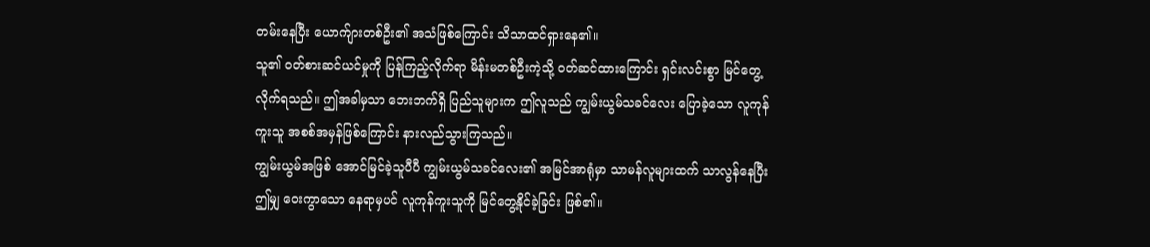တမ်းနေပြီး ယောက်ျားတစ်ဦး၏ အသံဖြစ်ကြောင်း သိသာထင်ရှားနေ၏။
သူ၏ ဝတ်စားဆင်ယင်မှုကို ပြန်ကြည့်လိုက်ရာ မိန်းမတစ်ဦးကဲ့သို့ ဝတ်ဆင်ထားကြောင်း ရှင်းလင်းစွာ မြင်တွေ့လိုက်ရသည်။ ဤအခါမှသာ ဘေးဘက်ရှိ ပြည်သူများက ဤလူသည် ကျွမ်းယွမ်သခင်လေး ပြောခဲ့သော လူကုန်ကူးသူ အစစ်အမှန်ဖြစ်ကြောင်း နားလည်သွားကြသည်။
ကျွမ်းယွမ်အဖြစ် အောင်မြင်ခဲ့သူပီပီ ကျွမ်းယွမ်သခင်လေး၏ အမြင်အာရုံမှာ သာမန်လူများထက် သာလွန်နေပြီး ဤမျှ ဝေးကွာသော နေရာမှပင် လူကုန်ကူးသူကို မြင်တွေ့နိုင်ခဲ့ခြင်း ဖြစ်၏။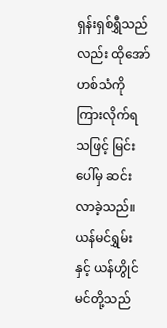ရှန်းရှစ်ရွှီသည်လည်း ထိုအော်ဟစ်သံကို ကြားလိုက်ရသဖြင့် မြင်းပေါ်မှ ဆင်းလာခဲ့သည်။ ယန်မင်ရွှမ်းနှင့် ယန်ဟွိုင်မင်တို့သည်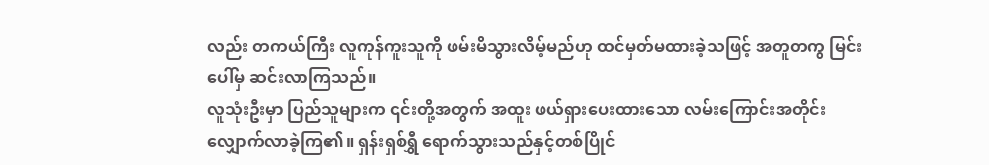လည်း တကယ်ကြီး လူကုန်ကူးသူကို ဖမ်းမိသွားလိမ့်မည်ဟု ထင်မှတ်မထားခဲ့သဖြင့် အတူတကွ မြင်းပေါ်မှ ဆင်းလာကြသည်။
လူသုံးဦးမှာ ပြည်သူများက ၎င်းတို့အတွက် အထူး ဖယ်ရှားပေးထားသော လမ်းကြောင်းအတိုင်း လျှောက်လာခဲ့ကြ၏။ ရှန်းရှစ်ရွှီ ရောက်သွားသည်နှင့်တစ်ပြိုင်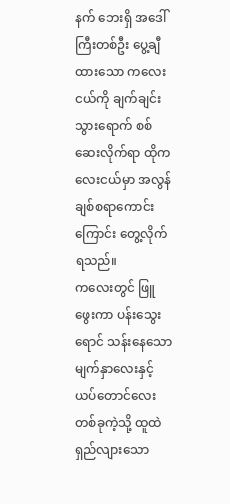နက် ဘေးရှိ အဒေါ်ကြီးတစ်ဦး ပွေ့ချီထားသော ကလေးငယ်ကို ချက်ချင်း သွားရောက် စစ်ဆေးလိုက်ရာ ထိုကလေးငယ်မှာ အလွန် ချစ်စရာကောင်းကြောင်း တွေ့လိုက်ရသည်။
ကလေးတွင် ဖြူဖွေးကာ ပန်းသွေးရောင် သန်းနေသော မျက်နှာလေးနှင့် ယပ်တောင်လေးတစ်ခုကဲ့သို့ ထူထဲ ရှည်လျားသော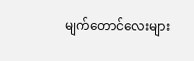မျက်တောင်လေးများ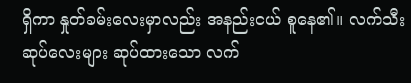ရှိကာ နှုတ်ခမ်းလေးမှာလည်း အနည်းငယ် စူနေ၏။ လက်သီးဆုပ်လေးများ ဆုပ်ထားသော လက်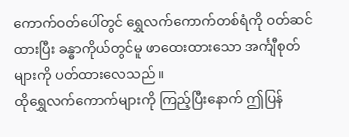ကောက်ဝတ်ပေါ်တွင် ရွှေလက်ကောက်တစ်ရံကို ဝတ်ဆင်ထားပြီး ခန္ဓာကိုယ်တွင်မူ ဖာထေးထားသော အင်္ကျီစုတ်များကို ပတ်ထားလေသည်။
ထိုရွှေလက်ကောက်များကို ကြည့်ပြီးနောက် ဤပြန်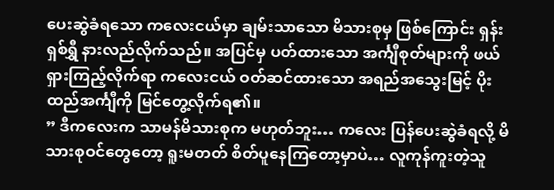ပေးဆွဲခံရသော ကလေးငယ်မှာ ချမ်းသာသော မိသားစုမှ ဖြစ်ကြောင်း ရှန်းရှစ်ရွှီ နားလည်လိုက်သည်။ အပြင်မှ ပတ်ထားသော အင်္ကျီစုတ်များကို ဖယ်ရှားကြည့်လိုက်ရာ ကလေးငယ် ဝတ်ဆင်ထားသော အရည်အသွေးမြင့် ပိုးထည်အင်္ကျီကို မြင်တွေ့လိုက်ရ၏။
” ဒီကလေးက သာမန်မိသားစုက မဟုတ်ဘူး… ကလေး ပြန်ပေးဆွဲခံရလို့ မိသားစုဝင်တွေတော့ ရူးမတတ် စိတ်ပူနေကြတော့မှာပဲ… လူကုန်ကူးတဲ့သူ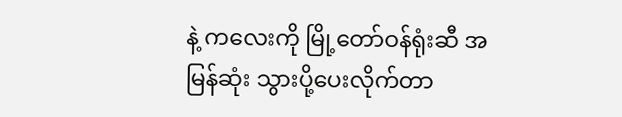နဲ့ ကလေးကို မြို့တော်ဝန်ရုံးဆီ အမြန်ဆုံး သွားပို့ပေးလိုက်တာ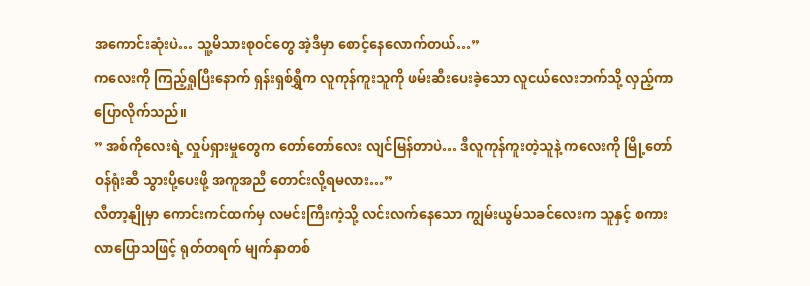အကောင်းဆုံးပဲ… သူ့မိသားစုဝင်တွေ အဲ့ဒီမှာ စောင့်နေလောက်တယ်…”
ကလေးကို ကြည့်ရှုပြီးနောက် ရှန်းရှစ်ရွှီက လူကုန်ကူးသူကို ဖမ်းဆီးပေးခဲ့သော လူငယ်လေးဘက်သို့ လှည့်ကာ ပြောလိုက်သည်။
” အစ်ကိုလေးရဲ့ လှုပ်ရှားမှုတွေက တော်တော်လေး လျင်မြန်တာပဲ… ဒီလူကုန်ကူးတဲ့သူနဲ့ ကလေးကို မြို့တော်ဝန်ရုံးဆီ သွားပို့ပေးဖို့ အကူအညီ တောင်းလို့ရမလား…”
လီတာ့နျိုမှာ ကောင်းကင်ထက်မှ လမင်းကြီးကဲ့သို့ လင်းလက်နေသော ကျွမ်းယွမ်သခင်လေးက သူနှင့် စကားလာပြောသဖြင့် ရုတ်တရက် မျက်နှာတစ်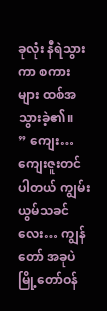ခုလုံး နီရဲသွားကာ စကားများ ထစ်အသွားခဲ့၏။
” ကျေး… ကျေးဇူးတင်ပါတယ် ကျွမ်းယွမ်သခင်လေး… ကျွန်တော် အခုပဲ မြို့တော်ဝန်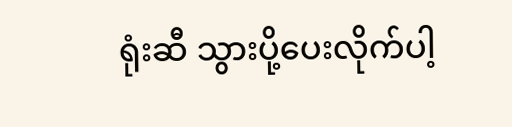ရုံးဆီ သွားပို့ပေးလိုက်ပါ့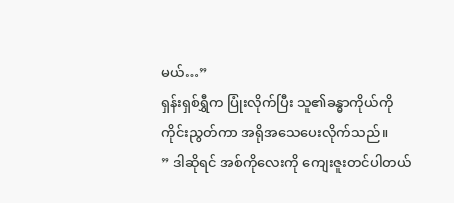မယ်…”
ရှန်းရှစ်ရွှီက ပြုံးလိုက်ပြီး သူ၏ခန္ဓာကိုယ်ကို ကိုင်းညွတ်ကာ အရိုအသေပေးလိုက်သည်။
” ဒါဆိုရင် အစ်ကိုလေးကို ကျေးဇူးတင်ပါတယ်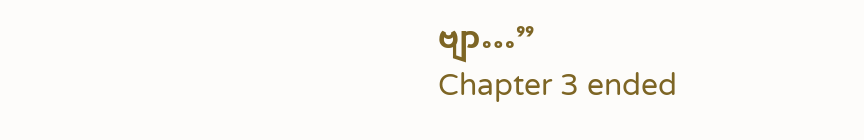ဗျာ…”
Chapter 3 ended